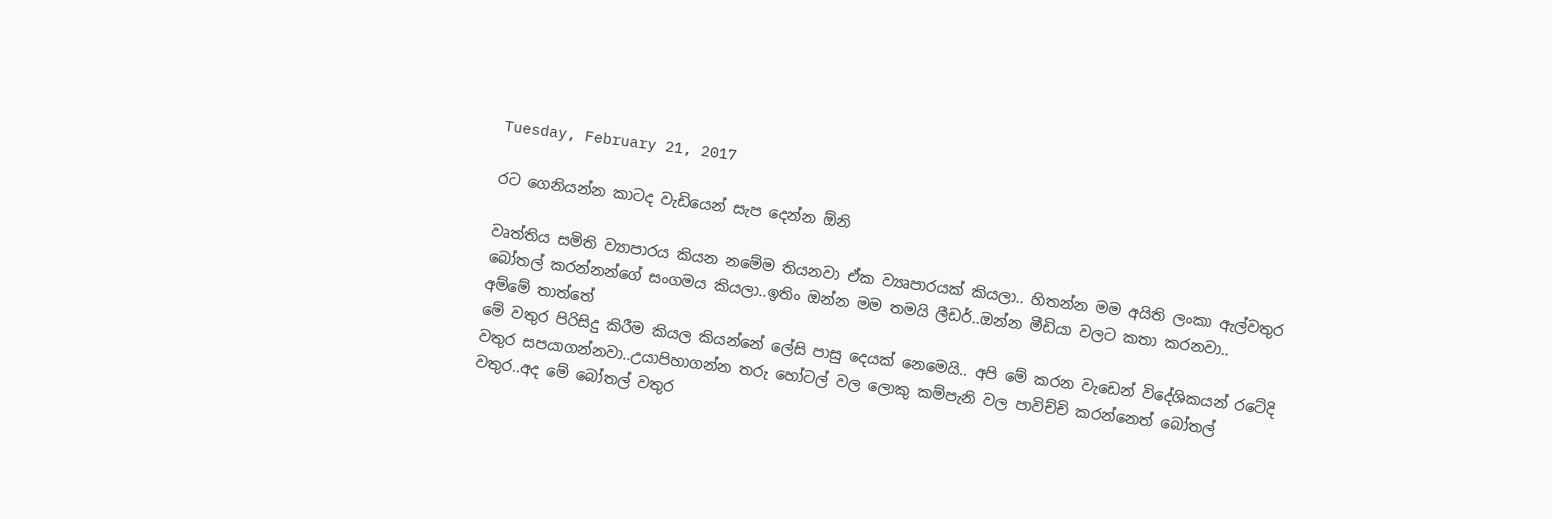Tuesday, February 21, 2017

රට ගෙනියන්න කාටද වැඩියෙන් සැප දෙන්න ඕනි

වෘත්තිය සමිති ව්‍යාපාරය කියන නමේම තියනවා ඒක ව්‍යෘපාරයක් කියලා.. හිතන්න මම අයිති ලංකා ඇල්වතුර බෝතල් කරන්නන්ගේ සංගමය කියලා..ඉතිං ඔන්න මම තමයි ලීඩර්..ඔන්න මීඩියා වලට කතා කරනවා..
අම්මේ තාත්තේ
මේ වතුර පිරිසිදු කිරීම කියල කියන්නේ ලේසි පාසු දෙයක් නෙමෙයි.. අපි මේ කරන වැඩෙන් විදේශිකයන් රටේදි වතුර සපයාගන්නවා..උයාපිහාගන්න තරු හෝටල් වල ලොකු කම්පැනි වල පාවිච්චි කරන්නෙත් බෝතල් වතුර..අද මේ බෝතල් වතුර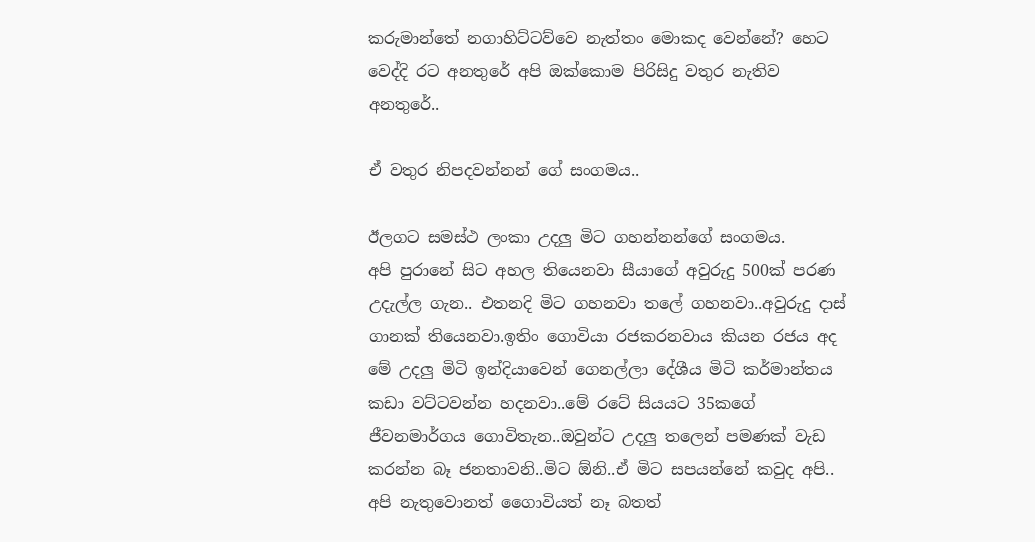කරුමාන්තේ නගාහිට්ටව්වෙ නැත්තං මොකද වෙන්නේ? හෙට වෙද්දි රට අනතුරේ අපි ඔක්කොම පිරිසිදු වතුර නැතිව අනතුරේ..

ඒ ‍වතුර නිපදවන්නන් ගේ සංගමය..

ඊලගට සමස්ථ ලංකා උදලු මිට ගහන්නන්ගේ සංගමය.
අපි පුරානේ සිට අහල තියෙනවා සීයාගේ අවුරුදු 500ක් පරණ උදැල්ල ගැන.. එතනදි මිට ගහනවා තලේ ගහනවා..අවුරුදු දාස් ගානක් තියෙනවා.ඉතිං ගොවියා රජකරනවාය කියන රජය අද මේ උදලු මිටි ඉන්දියාවෙන් ගෙනල්ලා දේශීය මිටි කර්මාන්තය කඩා වට්ටවන්න හදනවා..මේ ර‍ටේ සියයට 35කගේ ජීවනමාර්ගය ගොවිතැන..ඔවුන්ට උදලු තලෙන් පමණක් වැඩ කරන්න බෑ ජනතාවනි..මිට ඕනි..ඒ මිට සපයන්නේ කවුද අපි.. අපි නැතුවොනත් ගෛාවියත් නෑ බතත්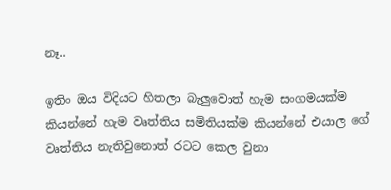නෑ..

ඉතිං ඔය විදියට හිතලා බැලුවොත් හැම සංගමයක්ම කියන්නේ හැම වෘත්තිය සමිතියක්ම කියන්නේ එයාල ගේ වෘත්තිය නැතිවුනොත් රටට කෙල වුනා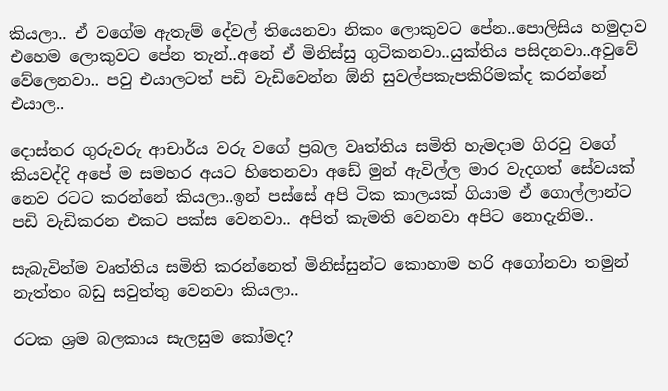කියලා.. ඒ වගේම ඇතැම් දේවල් තියෙනවා නිකං ලොකුවට පේන..පොලිසිය හමුදාව එහෙම ලොකුවට පේන තැන්..අනේ ඒ මිනිස්සු ගුටිකනවා..යුක්තිය පසිදනවා..අවුවේ වේලෙනවා.. පවු එයාලටත් පඩි වැඩිවෙන්න ඕනි සුවල්පකැපකිරිමක්ද කරන්නේ එයාල..

දොස්තර ගුරුවරු ආචාර්ය වරු වගේ ප්‍රබල වෘත්තිය සමිති හැමදාම ගිරවු වගේ කියවද්දි අපේ ම සමහර අයට හිතෙනවා අඩේ මුන් ඇවිල්ල මාර වැදගත් සේවයක් නෙව රටට කරන්නේ කියලා..ඉන් පස්සේ අපි ටික කාලයක් ගියාම ඒ ගොල්ලාන්ට පඩි වැඩිකරන එකට පක්ස වෙනවා.. අපිත් කැමති වෙනවා අපිට නොදැනිම..

සැබැවින්ම වෘත්තිය සමිති කරන්නෙත් මිනිස්සුන්ට කොහාම හරි අගෝනවා තමුන් නැත්තං බඩු සවුත්තු වෙනවා කියලා..

රටක ශ්‍රම බලකාය සැලසුම කෝමද?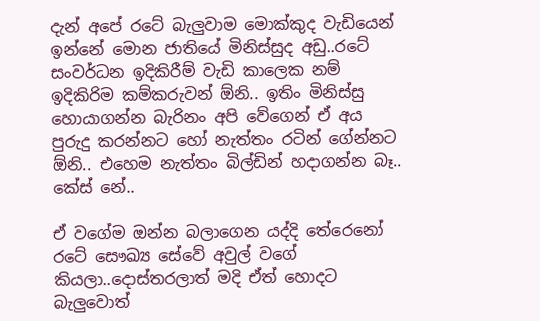දැන් අපේ රටේ බැලුවාම මොක්කුද වැ‍ඩියෙන් ඉන්නේ මොන ජාතියේ මිනිස්සුද අඩු..රටේ සංවර්ධන ඉදිකිරීම් වැඩි කාලෙක නම් ඉදිකිරිම කම්කරුවන් ඕනි.. ඉතිං මිනිස්සු හොයාගන්න බැරිනං අපි වේගෙන් ඒ අය පුරුදු කරන්නට හෝ නැත්තං රටින් ගේන්නට ඕනි.. එහෙම නැත්තං බිල්ඩින් හදාගන්න බෑ.. කේස් නේ..

ඒ වගේම ඔන්න බලාගෙන යද්දි තේරෙනෝ රටේ සෞඛ්‍ය සේවේ අවුල් වගේ කියලා..දොස්තරලාත් මදි ඒත් හොදට බැලුවොත්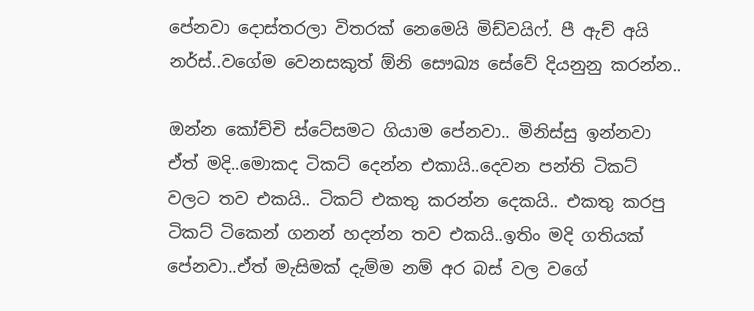පේනවා දොස්තරලා විතරක් නෙමෙයි මිඩ්වයිෆ්. පී ඇච් අයි නර්ස්..වගේම වෙනසකුත් ඕනි සෞඛ්‍ය සේවේ දියනුනු කරන්න..

ඔන්න කෝච්චි ස්ටේසමට ගියාම පේනවා.. මිනිස්සු ඉන්නවා ඒත් මදි..මොකද ටිකට් දෙන්න එකායි..දෙවන පන්ති ටිකට් වලට තව එකයි.. ටිකට් එකතු කරන්න දෙකයි.. එකතු කරපු ටිකට් ටිකෙන් ගනන් හදන්න තව එකයි..ඉතිං මදි ගතියක් පේනවා..ඒත් මැසිමක් දැම්ම නම් අර බස් වල වගේ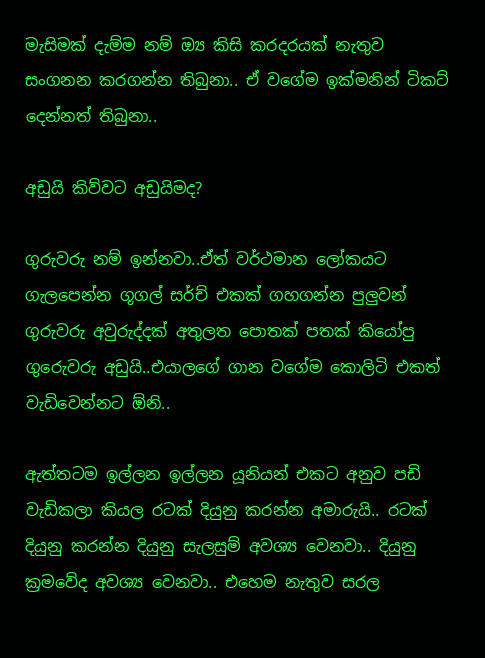මැසිමක් දැම්ම නම් ඔ්‍ය කිසි කරදරයක් නැතුව සංගනන කරගන්න තිබුනා.. ඒ වගේම ඉක්මනින් ටිකට් දෙන්නත් තිබුනා..

අඩුයි කිව්වට අඩුයිමද?

ගුරුවරු නම් ඉන්නවා..ඒත් වර්ථමාන ලෝකයට ගැලපෙන්න ගූගල් සර්ච් එකක් ගහගන්න පුලුවන් ගුරුවරු අවුරුද්දක් අතුලත පොතක් පතක් කියෝපු ගුරෙුවරු අඩුයි..එයාලගේ ගාන වගේම කොලිටි එකත් වැඩිවෙන්නට ඕනි..

ඇත්තටම ‍ඉල්ලන ඉල්ලන යූනියන් එකට අනුව පඩි වැඩිකලා කියල රටක් දියුනු කරන්න අමාරුයි.. රටක් දියුනු කරන්න දියුනු සැලසුම් අවශ්‍ය වෙනවා.. දියුනු ක්‍රමවේද අවශ්‍ය වෙනවා.. එහෙම නැතුව සරල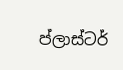ප්ලාස්ටර්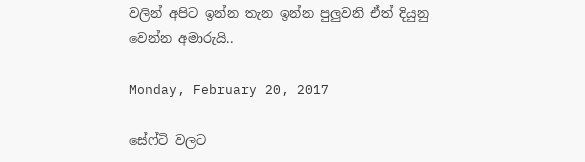වලින් අපිට ඉන්න තැන ඉන්න පුලුවනි ඒත් දියුනු වෙන්න අමාරුයි..

Monday, February 20, 2017

සේෆ්ටි වලට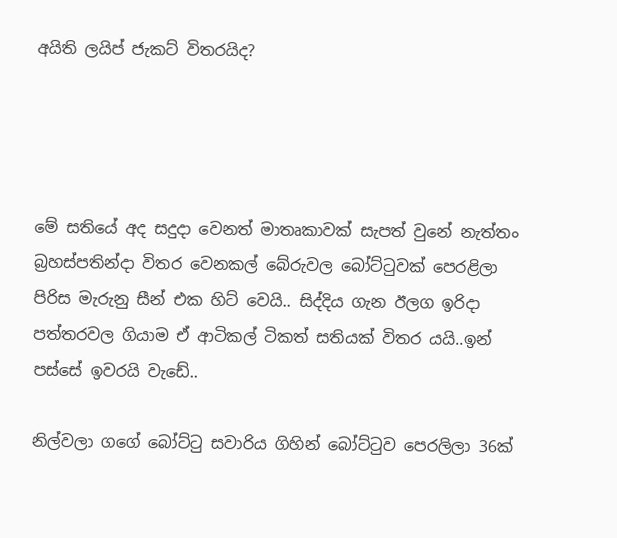අයිති ලයිප් ජැකට් විතරයිද?




මේ සතියේ අද සදුදා වෙනත් මාතෘකාවක් සැපත් වුනේ නැත්තං බ්‍රහස්පතින්දා ‍විතර වෙනකල් බේරුවල බෝට්ටුවක් පෙරළිලා පිරිස මැරුනු සීන් එක හිට් වෙයි.. සිද්දිය ගැන ඊලග ඉරිදා පත්තරවල ගියාම ඒ ආටිකල් ටිකත් සතියක් විතර යයි..ඉන් පස්සේ ඉවරයි වැඩේ..

නිල්වලා ගගේ බෝට්ටු සවාරිය ගිහින් බෝට්ටුව පෙරලිලා 36ක්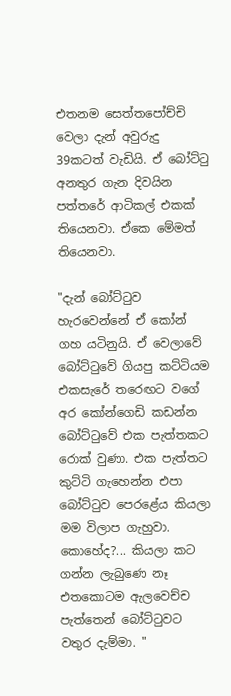එතනම සෙත්තපෝච්චි වෙලා දැන් අවුරුදු 39කටත් වැඩියි. ඒ බෝට්ටු අනතුර ගැන දිවයින පත්තරේ ආටිකල් එකක් තියෙනවා. ඒකෙ මේමත් තියෙනවා.

"දැන් බෝට්‌ටුව හැරවෙන්නේ ඒ කෝන් ගහ යටිනුයි. ඒ වෙලාවේ බෝට්‌ටුවේ ගියපු කට්‌ටියම එකසැරේ තරෙඟට වගේ අර කෝන්ගෙඩි කඩන්න බෝට්‌ටුවේ එක පැත්තකට රොක්‌ වුණා. එක පැත්තට කුට්‌ටි ගැහෙන්න එපා බෝට්‌ටුව පෙරළේය කියලා මම විලාප ගැහුවා. කොහේද?... කියලා කට ගන්න ලැබුණෙ නෑ එතකොටම ඇලවෙච්ච පැත්තෙන් බෝට්‌ටුවට වතුර දැම්මා. "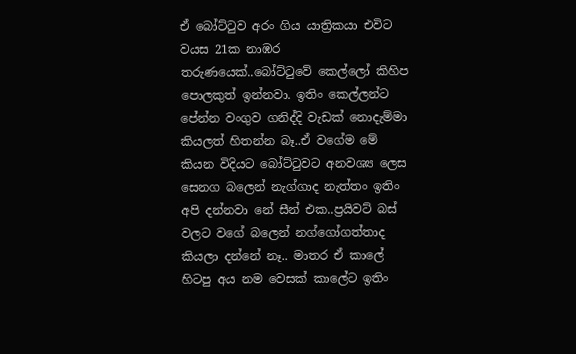ඒ බෝට්ටුව අරං ගිය යාත්‍රිකයා එවිට වයස 21ක නාඹර තරුණයෙක්..බෝට්ටුවේ කෙල්ලෝ කිහිප පොලකුත් ඉන්නවා. ඉතිං කෙල්ලන්ට පේන්න වංගුව ගනිද්දි වැඩක් නොදැම්මා කියලත් හිතන්න බෑ..ඒ වගේම මේ කියන විදියට බෝට්ටුවට අනවශ්‍ය ලෙස සෙනග බලෙන් නැග්ගාද නැත්තං ඉතිං අපි දන්නවා නේ සීන් එක..ප්‍රයිවට් බස් වලට වගේ බලෙන් නග්ගෝගත්තාද කියලා දන්නේ නෑ.. මාතර ඒ කාලේ හිටපු අය නම වෙසක් කාලේට ඉතිං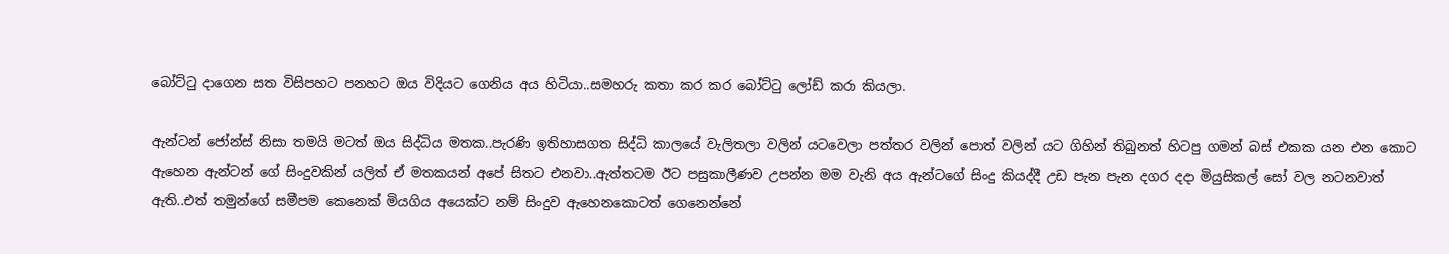බෝට්ටු දාගෙන සත විසිපහට පනහට ඔය විදියට ගෙනිය අය හිටියා..සමහරු කතා කර කර බෝට්ටු ලෝඩ් කරා කියලා.

ඇන්ටන් ජෝන්ස් නිසා තමයි මටත් ඔය සිද්ධිය මතක..පැරණි ඉතිහාසගත සිද්ධි කාලයේ වැලිතලා වලින් යටවෙලා පත්තර වලින් පොත් වලින් යට ගිහින් තිබුනත් හිටපු ගමන් බස් එකක යන එන කොට ඇහෙන ඇන්ටන් ගේ සිංදුවකින් යලිත් ඒ මතකයන් අපේ සිතට එනවා..ඇත්තටම ඊට පසුකාලීණව උපන්න මම වැනි අය ඇන්ටගේ සිංදු කියද්දී උඩ පැන පැන දගර දදා මියුසිකල් සෝ වල නටනවාත් ඇති..එත් තමුන්ගේ සමීපම කෙනෙක් මියගිය අයෙක්ට නම් සිංදුව ඇහෙනකොටත් ගෙනෙන්නේ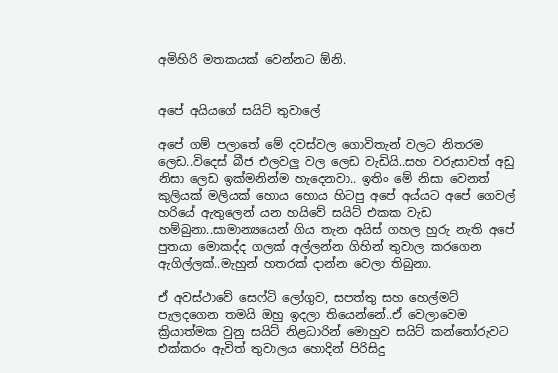අමිහිරි මතකයක් වෙන්නට ඕනි.


අපේ අයියගේ සයිට් තුවාලේ

අපේ ගම් පලාතේ මේ දවස්වල ගොවිතැන් වලට නිතරම ලෙඩ..විදෙස් බීජ එලවලු වල ලෙඩ වැඩියි..සහ වරුසාවත් අඩු නිසා ලෙඩ ඉක්මනින්ම හැදෙනවා.. ඉතිං මේ නිසා වෙනත් කුලියක් මලියක් හොය හොය හිටපු අපේ අය්යට අපේ ගෙවල් හරියේ ඇතුලෙන් යන හයිවේ සයිට් එකක වැඩ හම්බුනා..සාමාන්‍යයෙන් ගිය තැන අයිස් ගහල හුරු නැති අපේ පුතයා මොකද්ද ගලක් අල්ලන්න ගිහින් තුවාල කරගෙන ඇගිල්ලක්..මැහුන් හතරක් දාන්න වෙලා තිබුනා.

ඒ අවස්ථාවේ සෙෆ්ටි ලෝගුව, සපත්තු සහ හෙල්මට් පැලදගෙන තමයි ඔහු ඉදලා තියෙන්නේ..ඒ වෙලාවෙම ක්‍රියාත්මක වුනු සයිට් නිළධාරින් මොහුව සයිට් කන්තෝරුවට එක්කරං ඇවිත් තුවාලය හොදින් පිරිසිදු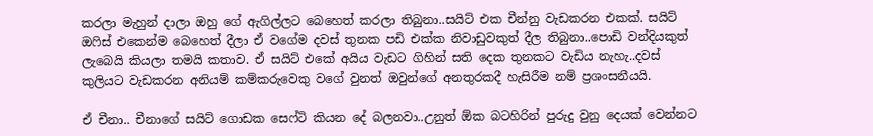කරලා මැහුන් දාලා ඔහු ගේ ඇගිල්ලට බෙහෙත් කරලා තිබුනා..සයිට් එක චීන්නු වැඩකරන එකක්. සයිට් ඔෆිස් එකෙන්ම බෙහෙත් දීලා ඒ වගේම දවස් තුනක පඩි එක්ක නිවාඩුවකුත් දීල තිබුනා..පොඩි වන්දියකුත් ලැබෙයි කියලා තමයි කතාව. ඒ සයිට් එකේ අයිය වැඩට ගිහින් සති දෙක තුනකට වැඩිය නැහැ..දවස් කුලියට වැඩකරන අනියම් කම්කරුවෙකු වගේ වුනත් ඔවුන්ගේ අනතුරකදී හැසිරීම නම් ප්‍රශංසනීයයි.

ඒ චීනා.. චීනාගේ සයිට් ගොඩක සෙෆ්ටි කියන දේ බලනවා..උනුත් ඕක බටහිරින් පුරුදු වුනු දෙයක් වෙන්නට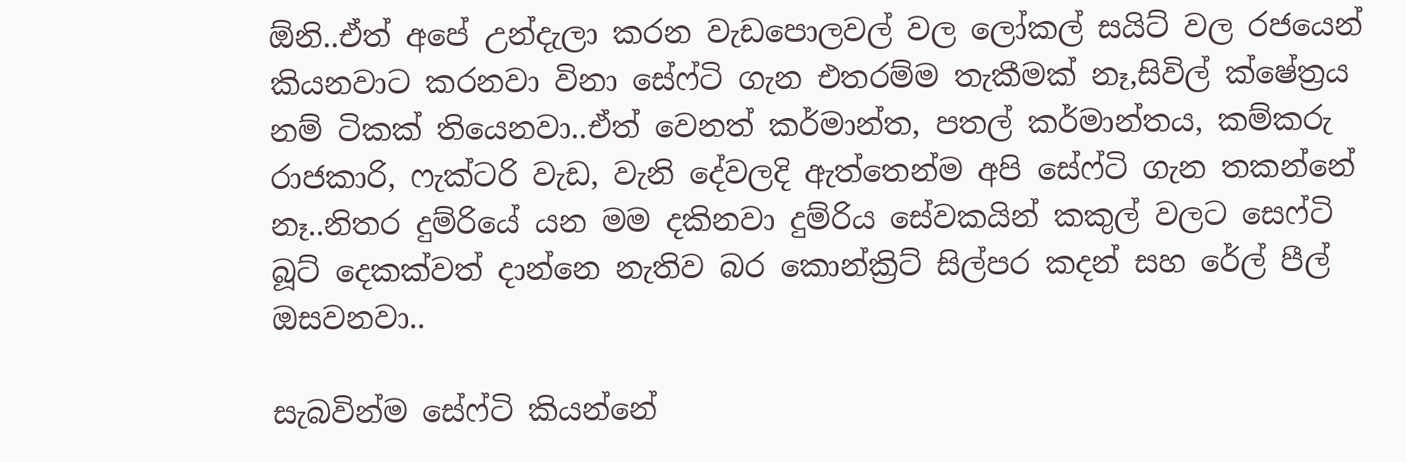ඕනි..ඒත් අපේ උන්දැලා කරන වැඩපොලවල් වල ලෝකල් සයිට් වල රජයෙන් කියනවාට කරනවා විනා සේෆ්ටි ගැන එතරම්ම තැකීමක් නෑ,සිවිල් ක්ෂේත්‍රය නම් ටිකක් තියෙනවා..ඒත් වෙනත් කර්මාන්ත, පතල් කර්මාන්තය, කම්කරු රාජකාරි, ෆැක්ටරි වැඩ, වැනි දේවලදි ඇත්තෙන්ම අපි සේෆ්ටි ගැන තකන්නේ නෑ..නිතර දුම්රියේ යන මම දකිනවා දුම්රිය සේවකයින් කකුල් වලට සෙෆ්ටි බූට් දෙකක්වත් දාන්නෙ නැතිව බර කොන්ක්‍රිට් සිල්පර කදන් සහ රේල් පීල් ඔසවනවා..

සැබවින්ම සේෆ්ටි කියන්නේ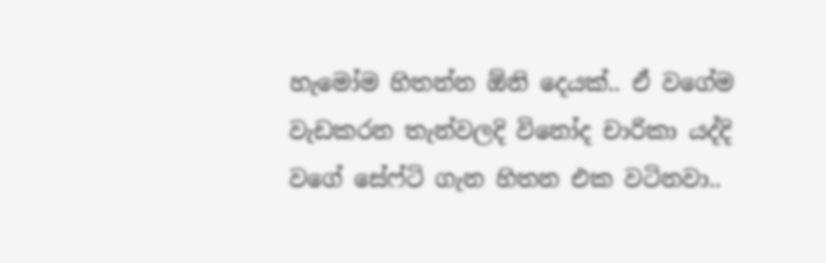හැමෝම හිතන්න ඕනි දෙයක්.. ඒ වගේම වැඩකරන තැන්වලදි විනෝද චාරිකා යද්දි වගේ සේෆ්ටි ගැන හිතන එක වටිනවා..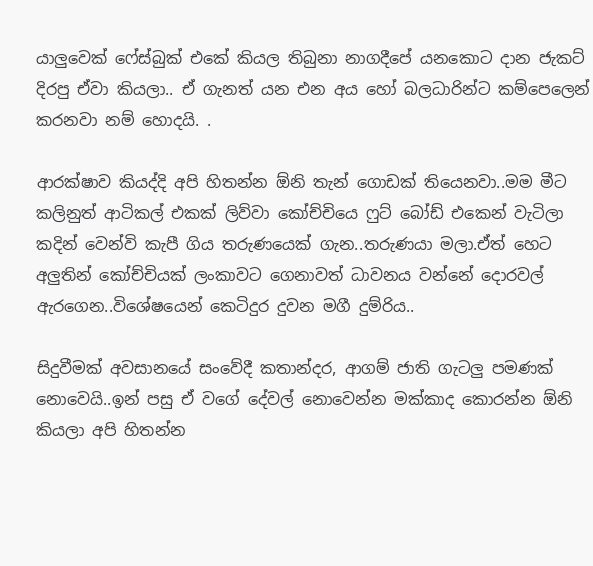යාලුවෙක් ෆේස්බුක් එකේ කියල තිබුනා නාගදීපේ යනකොට දාන ජැකට් දිරපු ඒවා කියලා.. ඒ ගැනත් යන එන අය හෝ බලධාරින්ට කම්පෙලෙන් කරනවා නම් හොදයි. .

ආරක්ෂාව කියද්දි අපි හිතන්න ඕනි තැන් ගොඩක් තියෙනවා..මම මීට කලිනුත් ආටිකල් එකක් ලිව්වා කෝච්චියෙ ෆුට් බෝඩ් එකෙන් වැටිලා කදින් වෙන්වි කැපී ගිය තරුණයෙක් ගැන..තරුණයා මලා.ඒත් හෙට අලුතින් කෝච්චියක් ලංකාවට ගෙනාවත් ධාවනය වන්නේ දොරවල් ඇරගෙන..විශේෂයෙන් කෙටිදුර දුවන මගී දුම්රිය..

සිදුවීමක් අවසානයේ සංවේදී කතාන්දර, ආගම් ජාති ගැටලු පමණක් නොවෙයි..ඉන් පසු ඒ වගේ දේවල් නොවෙන්න මක්කාද කොරන්න ඕනි කියලා අපි හිතන්න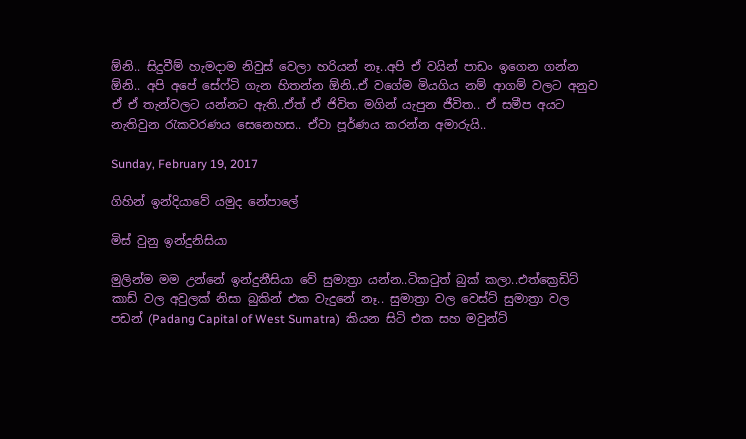ඕනි.. සිදුවීම් හැමදාම නිවුස් වෙලා හරියන් නෑ..අපි ඒ ව‍යින් පාඩං ඉගෙන ගන්න ඕනි.. අපි අපේ සේෆ්ටි ගැන හිතන්න ඕනි..ඒ වගේම මියගිය නම් ආගම් වලට අනුව ඒ ඒ තැන්වලට යන්නට ඇති..ඒත් ඒ ජිවිත මගින් යැපුන ජීවිත.. ඒ සමීප අයට නැතිවුන රැකවරණය සෙනෙහස.. ඒවා පූර්ණය කරන්න අමාරුයි..

Sunday, February 19, 2017

ගිහින් ඉන්දියාවේ යමුද නේපාලේ

මිස් වුනු ඉන්දුනිසියා

මුලින්ම මම උන්නේ ඉන්දුනීසියා වේ සුමාත්‍රා යන්න..ටිකටුත් බුක් කලා..එත්ක්‍රෙඩිට් කාඩ් වල අවුලක් නිසා බුකින් එක වැදුනේ නෑ.. සුමාත්‍රා වල වෙස්ට් සුමාත්‍රා වල පඩන් (Padang Capital of West Sumatra)  කියන සිටි එක සහ මවුන්ට්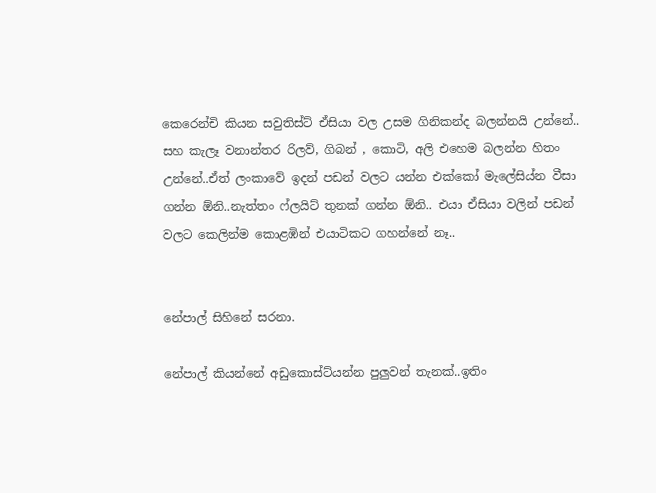කෙරෙන්චි කියන සවුතිස්ට් ඒසියා වල උසම ගිනිකන්ද බලන්නයි උන්නේ..  සහ කැලෑ වනාන්තර රිලව්, ගිබන් , කොටි, අලි එහෙම බලන්න හිතං උන්නේ..ඒත් ලංකාවේ ඉදන් පඩන් වලට යන්න එක්කෝ මැලේසිය්න වීසා ගන්න ඕනි..නැත්තං ෆ්ලයිට් තුනක් ගන්න ඕනි.. එයා ඒසියා වලින් පඩන් වලට කෙලින්ම කොළඹින් එයාටිකට ගහන්නේ නෑ..


නේපාල් සිහිනේ සරනා.

නේපාල් කියන්නේ අඩුකොස්ට්යන්න පුලුවන් තැනක්..ඉතිං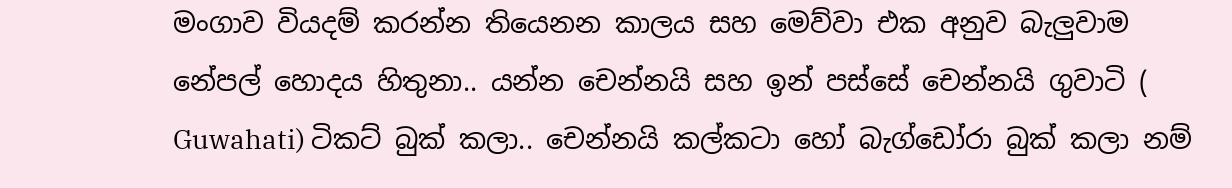මංගාව වියදම් කරන්න තියෙනන කාලය සහ මෙව්වා එක අනුව බැලුවාම නේපල් හොදය හිතුනා.. යන්න චෙන්නයි සහ ඉන් පස්සේ චෙන්නයි ගුවාටි ( Guwahati) ටිකට් බුක් කලා.. චෙන්නයි කල්කටා හෝ බැග්ඩෝරා බුක් කලා නම්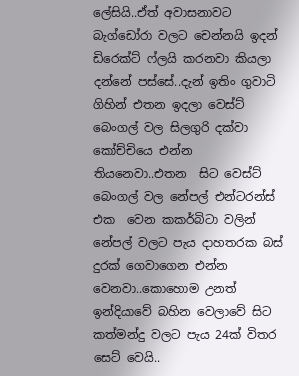ලේසියි..ඒත් අවාසනාවට බැග්ඩෝරා වලට චෙන්නයි ඉදන් ඩිරෙක්ට් ෆ්ලයි කරනවා කියලා දන්නේ පස්සේ..දැන් ඉතිං ගුවාටි ගිහින් එතන ඉදලා වෙස්ට් බෙංගල් වල සිලගුරි දක්වා කෝච්චියෙ එන්න තියනෙවා..එතන  සිට වෙස්ට් බෙංගල් වල නේපල් එන්ටරන්ස් එක  වෙන කකර්බිටා වලින් නේපල් වලට පැය දාහතරක බස් දුරක් ගෙවාගෙන එන්න වෙනවා..කොහොම උනත් ඉන්දියාවේ බහින වෙලාවේ සිට කත්මන්දු වලට පැය 24ක් විතර සෙට් වෙයි..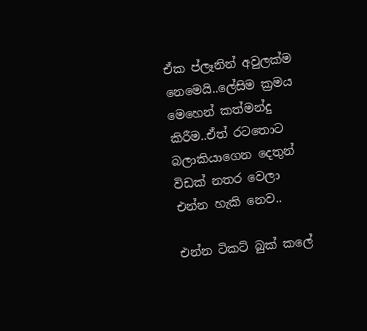ඒක ප්ලෑනින් අවුලක්ම නෙමෙයි..ලේසිම ක්‍රමය මෙහෙන් කත්මන්දු කිරීම..ඒත් රටතොට බලාකියාගෙන දෙතුන් විඩක් නතර වෙලා එන්න හැකි නෙව..

එන්න ටිකට් බුක් කලේ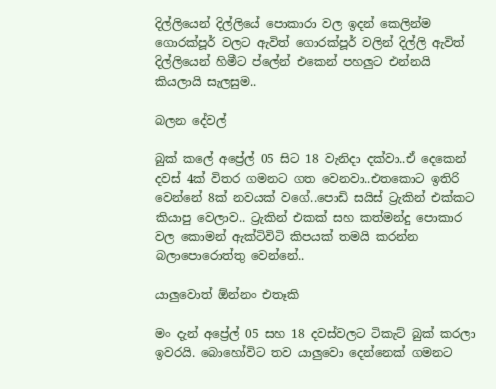දිල්ලියෙන් දිල්ලියේ පොකාරා වල ඉදන් කෙලින්ම ගොරක්පූර් වලට ඇවිත් ගොරක්පූර් වලින් දිල්ලි ඇවිත් දිල්ලියෙන් හිමීට ප්ලේන් එකෙන් පහලුට එන්නයි කියලායි සැලසුම..

බලන දේවල්

බුක් කලේ අප්‍රේල් 05 සිට 18 වැනිදා දක්වා..ඒ දෙකෙන් දවස් 4ක් විතර ගමනට ගත වෙනවා..එතකොට ඉතිරි වෙන්නේ 8ක් නවයක් වගේ..පොඩි සයිස් ට්‍රැකින් එක්කට කියාපු වෙලාව.. ට්‍රැකින් එකක් සහ කත්මන්දු පොකාර වල කොමන් ඇක්ටිවිටි කිපයක් තමයි කරන්න බලාපොරොත්තු වෙන්නේ..

යාලුවොත් ඕන්නං එතෑකි

මං දැන් අප්‍රේල් 05 සහ 18 දවස්වලට ටිකැට් බුක් කරලා ඉවරයි. බොහෝවිට තව යාලුවො දෙන්නෙක් ගමනට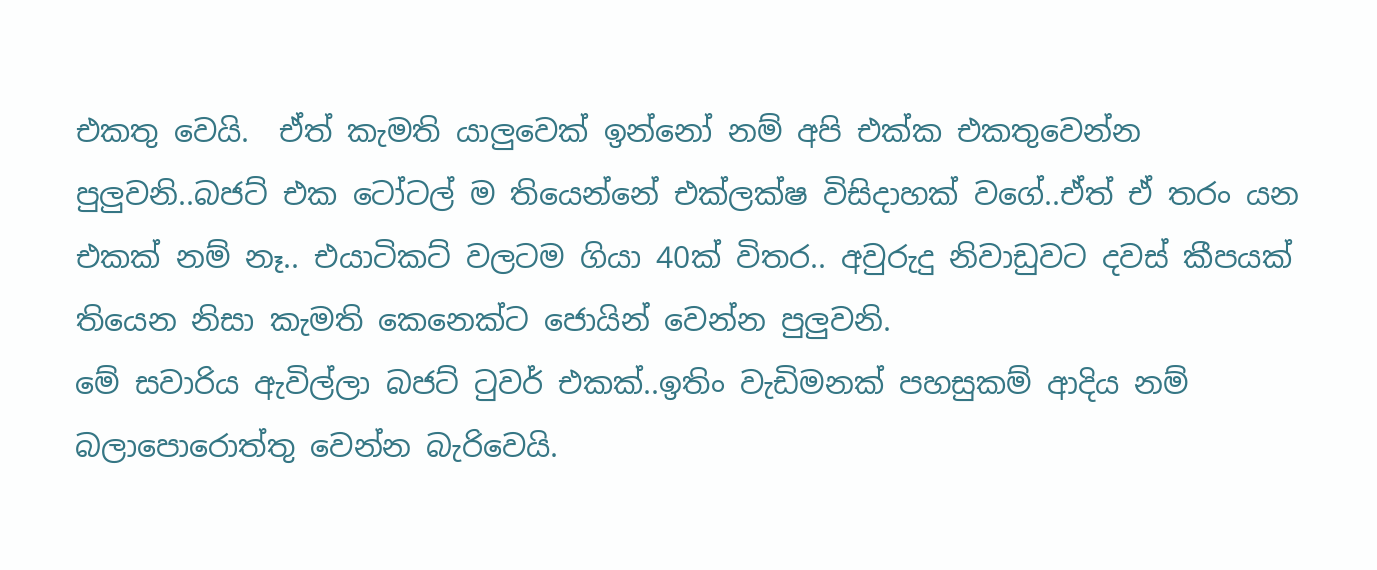එකතු වෙයි.  ඒත් කැමති යාලුවෙක් ඉන්නෝ නම් අපි එක්ක එකතුවෙන්න පුලුවනි..බජට් එක ටෝටල් ම තියෙන්නේ එක්ලක්ෂ විසිදාහක් වගේ..ඒත් ඒ තරං යන එකක් නම් නෑ.. එයාටිකට් වලටම ගියා 40ක් විතර.. අවුරුදු නිවාඩුවට දවස් කීපයක් තියෙන නිසා කැමති කෙනෙක්ට ජොයින් වෙන්න පුලුවනි.
මේ සවාරිය ඇවිල්ලා බජට් ටුවර් එකක්..ඉතිං වැඩිමනක් පහසුකම් ආදිය නම් බලාපොරොත්තු වෙන්න බැරිවෙයි.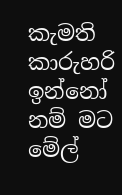කැමති කාරුහරි ඉන්නෝ නම් මට මේල්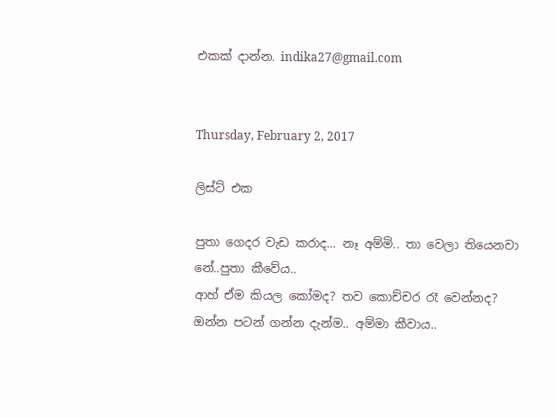එකක් දාන්න. indika27@gmail.com


Thursday, February 2, 2017

ලිස්ට් එක

පුතා ගෙදර වැඩ කරාද... නෑ අම්මි.. තා වෙලා තියෙනවා නේ..පුතා කීවේය..
ආහ් ඒම කියල කෝමද? තව කොච්චර රෑ වෙන්නද? ඔන්න පටන් ගන්න දැන්ම.. අම්මා කීවාය..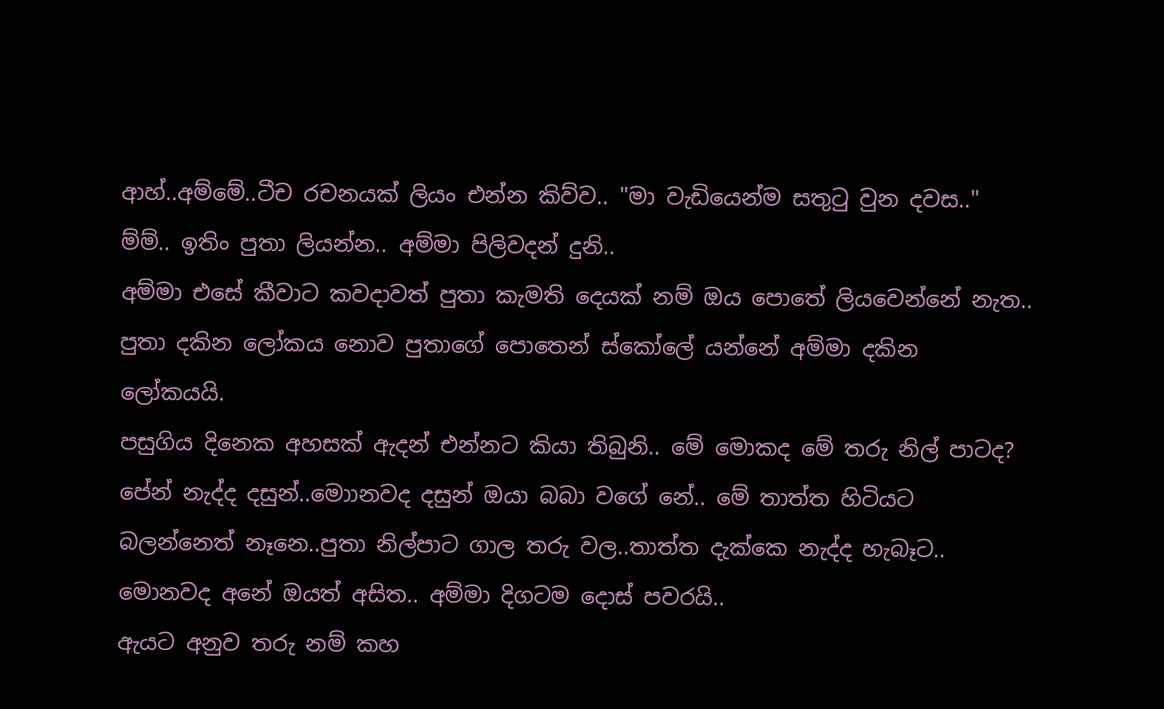ආහ්..අම්මේ..ටීච රචනයක් ලියං එන්න කිව්ව.. "මා වැඩියෙන්ම සතුටු වුන දවස.."
ම්ම්.. ඉතිං පුතා ලියන්න.. අම්මා පිලිවදන් දුනි..
අම්මා එසේ කීවාට කවදාවත් පුතා කැමති දෙයක් නම් ඔය පොතේ ලියවෙන්නේ නැත.. පුතා දකින ලෝකය නොව පුතාගේ පොතෙන් ස්කෝලේ යන්නේ අම්මා දකින ලෝකයයි.
පසුගිය දිනෙක අහසක් ඇදන් එන්නට කියා තිබුනි.. මේ මොකද මේ තරු නිල් පාටද? පේන් නැද්ද දසුන්..මොානවද දසුන් ඔයා බබා වගේ නේ.. මේ තාත්ත හිටියට බලන්නෙත් නෑනෙ..පුතා නිල්පාට ගාල තරු වල..තාත්ත දැක්කෙ නැද්ද හැබෑට.. මොනවද අනේ ඔයත් අසිත.. අම්මා දිගටම දොස් පවරයි..
ඇයට අනුව තරු නම් කහ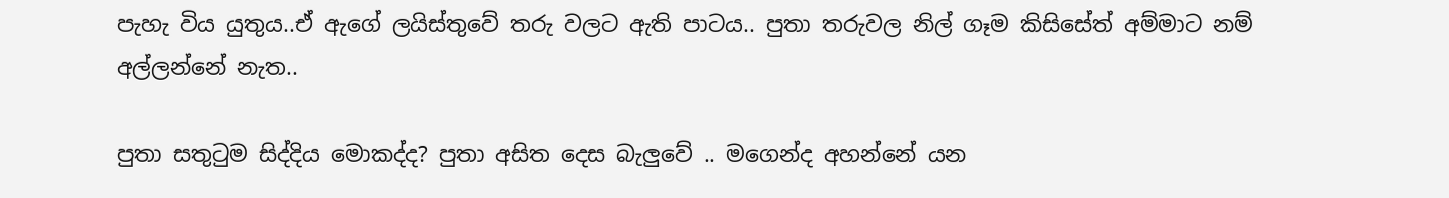පැහැ විය යුතුය..ඒ ඇගේ ලයිස්තුවේ තරු වලට ඇති පාටය.. පුතා තරුවල නිල් ගෑම කිසිසේත් අම්මාට නම් අල්ලන්නේ නැත..

පුතා සතුටුම සිද්දිය මොකද්ද? පුතා අසිත දෙස බැලුවේ .. මගෙන්ද අහන්නේ යන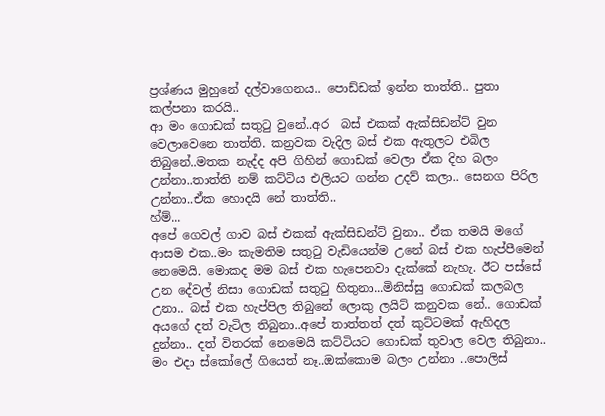ප්‍රශ්ණය මුහුනේ දල්වාගෙනය.. පොඩ්ඩක් ඉන්න තාත්ති.. පුතා කල්පනා කරයි..
ආ මං ගොඩක් සතුටු වුනේ..අර  බස් එකක් ඇක්සිඩන්ට් වුන වෙලාවෙනෙ තාත්ති. කන්‍රවක වැදිල බස් එක ඇතුලට එබිල තිබුනේ..මතක නැද්ද අපි ගිහින් ගොඩක් වෙලා ඒක දිහ බලං උන්නා..තාත්ති නම් කට්ටිය එලියට ගන්න උදව් කලා.. සෙනග පිරිල උන්නා..ඒක හොදයි නේ තාත්ති..
හ්ම්...
අපේ ගෙවල් ගාව බස් එකක් ඇක්සිඩන්ට් වුනා.. ඒක තමයි මගේ ආසම එක..මං කැමතිම සතුටු වැඩියෙන්ම උනේ බස් එක හැප්පීමෙන් නෙමෙයි. මොකද මම බස් එක හැපෙනවා දැක්කේ නැහැ. ඊට පස්සේ උන දේවල් නිසා ගොඩක් සතුටු හිතුනා...මිනිස්සු ගොඩක් කලබල උනා.. බස් එක හැප්පිල තිබුනේ ලොකු ලයිට් කනුවක නේ.. ගොඩක් අයගේ දත් වැටිල තිබුනා..අපේ තාත්තත් දත් කුට්ටමක් ඇහිදල දුන්නා.. දත් විතරක් නෙමෙයි කට්ටියට ගොඩක් තුවාල වෙල තිබුනා.. මං එදා ස්කෝලේ ගියෙත් නෑ..ඔක්කොම බලං උන්නා ..පොලිස්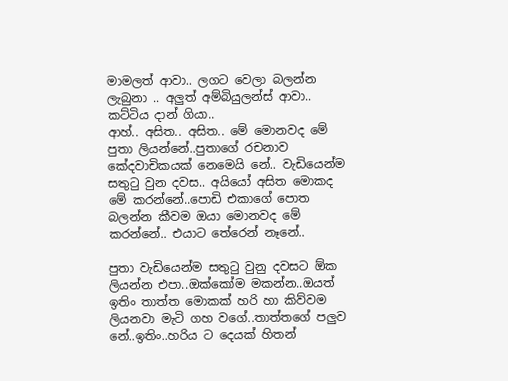මාමලත් ආවා.. ලගට වෙලා බලන්න ලැබුනා .. අලුත් අම්බියුලන්ස් ආවා.. කට්ටිය දාන් ගියා..
ආහ්.. අසිත.. අසිත.. මේ මොනවද මේ පුතා ලියන්නේ..පුතාගේ රචනාව කේදවාචිකයක් නෙමෙයි නේ.. වැඩියෙන්ම සතුටු වුන දවස.. අයියෝ අසිත මොකද මේ කරන්නේ..පොඩි එකාගේ පො‍ත බලන්න කීවම ඔයා මොනවද මේ කරන්නේ.. එයාට තේරෙන් නෑනේ..

පුතා වැඩියෙන්ම සතුටු වුනු දවසට ඕක ලියන්න එපා..ඔක්කෝම මකන්න..ඔයත් ඉතිං තාත්ත මොකක් හරි හා කිව්වම ලියනවා මැටි ගහ වගේ..තාත්තගේ පලුව නේ..ඉතිං..හරිය ට දෙයක් හිතන්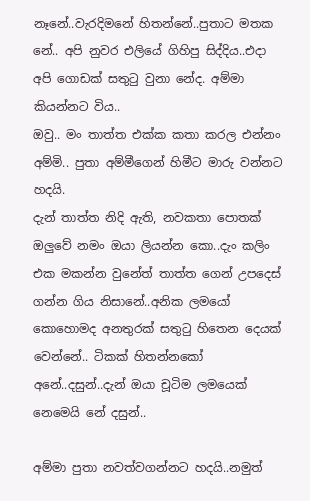නෑනේ..වැරදිමනේ හිතන්නේ..පුතාට මතක නේ.. අපි නුවර එලියේ ගිහිපු සිද්දිය..එදා අපි ගොඩක් සතුටු වුනා නේද. අම්මා කියන්නට විය..
ඔවු.. මං තාත්ත එක්ක කතා කරල එන්නං අම්මි.. පුතා අම්මීගෙන් හිමීට මාරු වන්නට හදයි.
දැන් තාත්ත නිදි ඇති, නවකතා පොතක් ඔලුවේ නමං ඔයා ලියන්න කො..දැං කලිං එක මකන්න වුනේත් තාත්ත ගෙන් උපදෙස් ගන්න ගිය නිසානේ..අනික ලමයෝ කොහොමද අනතුරක් සතුටු හිතෙන දෙයක් වෙන්නේ.. ටිකක් හිතන්නකෝ අනේ..දසුන්..දැන් ඔයා චූටිම ලමයෙක් නෙමෙයි නේ දසුන්..

අම්මා පුතා නවත්වගන්නට හදයි..නමුත්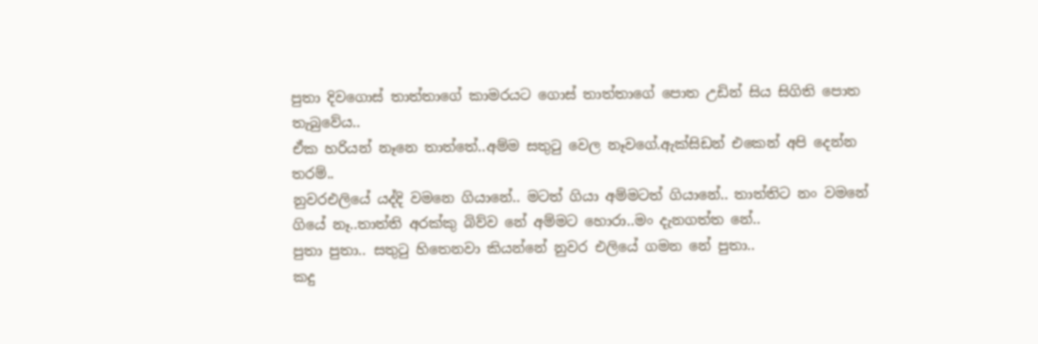පුතා දිවගොස් තාත්තාගේ කාමරයට ගොස් තාත්තා‍ගේ පොත උඩින් සිය සිගිති පොත තැබුවේය..
ඒක හරියන් නෑනෙ තාත්තේ..අම්ම සතුටු වෙල නෑවගේ.ඇක්සිඩන් එකෙන් අපි දෙන්න තරම්..
නුවරඑලියේ යද්දි වමනෙ ගියානේ.. මටත් ගියා අම්මටත් ගියානේ.. තාත්තිට නං වමනේ ගියේ නෑ..තාත්ති අරක්කු බිව්ව නේ අම්මට හොරා..මං දැනගත්ත නේ..
පුතා පුතා.. සතුටු හිතෙනවා කියන්නේ නුවර එලියේ ගමන නේ පුතා..
කදු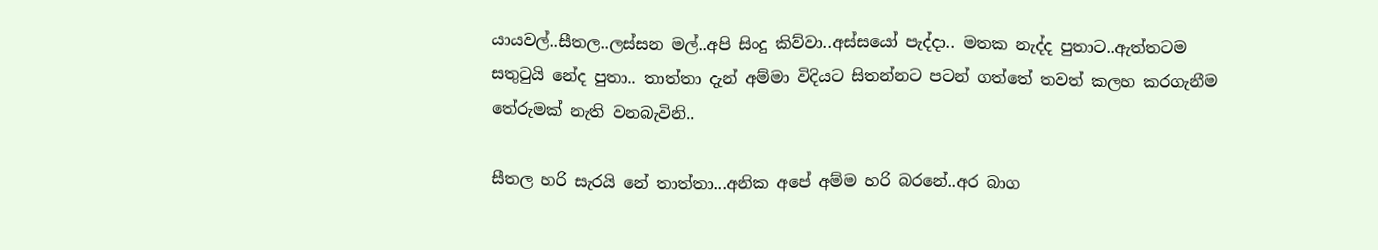යායවල්..සීතල..ලස්සන මල්..අපි සිංදු කිව්වා..අස්සයෝ පැද්දා.. මතක නැද්ද පුතාට..ඇත්තටම සතුටුයි නේද පුතා.. තාත්තා දැන් අම්මා විදියට සිතන්නට පටන් ගත්තේ තවත් කලහ කරගැනීම තේරුමක් නැති වනබැවිනි..

සීතල හරි සැරයි නේ තාත්තා...අනික අපේ අම්ම හරි බර‍නේ..අර බාග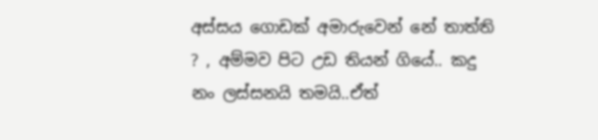අස්සය ගොඩක් අමාරුවෙන් නේ තාත්ති ? , අම්මව පිට උඩ තියන් ගියේ.. කදු නං ලස්සනයි තමයි..ඒත්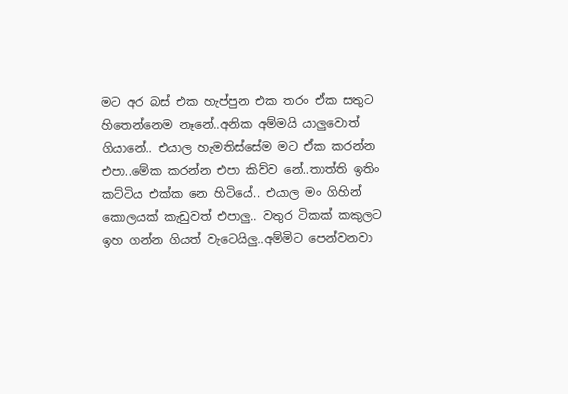මට අර බස් එක හැප්පුන එක තරං ඒක සතුට හිතෙන්නෙම නෑනේ..අනික අම්මයි යාලුවොත් ගියානේ.. එයාල හැමතිස්සේම මට ඒක කරන්න එපා..මේක කරන්න එපා කිව්ව නේ..තාත්ති ඉතිං කට්ටිය එක්ක නෙ හිටියේ.. එයාල මං ගිහින් කොලයක් කැඩුවත් එපාලු.. වතුර ටිකක් කකුලට ඉහ ගන්න ගියත් වැටෙයිලු..අම්මිට පෙන්වනවා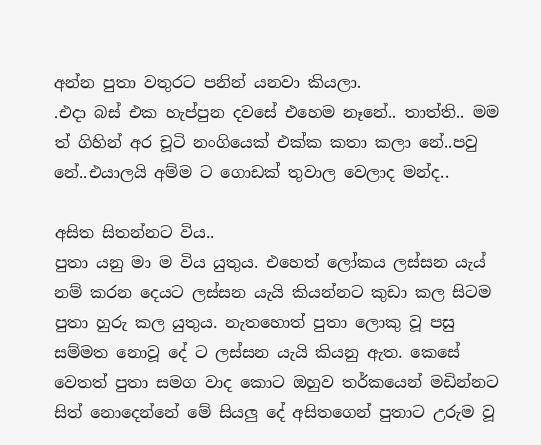අන්න පුතා වතුරට පනින් යනවා කියලා.
.එදා බස් එක හැප්පුන දවසේ එහෙම නෑනේ.. තාත්ති.. මම ත් ගිහින් අර චූටි නංගියෙක් එක්ක කතා කලා නේ..පවු නේ..එයාලයි අම්ම ට ගොඩක් තුවාල වෙලාද මන්ද..

අසිත සිතන්නට විය..
පුතා යනු මා ම විය යුතුය. එහෙත් ලෝකය ලස්සන යැය් නම් කරන දෙයට ලස්සන යැයි කියන්නට කුඩා කල සිටම පුතා හුරු කල යුතුය. නැතහොත් පුතා ලොකු වූ පසු සම්මත නොවූ දේ ට ලස්සන යැයි කියනු ඇත. කෙසේ වෙතත් පුතා සමග වාද කොට ඔහුව තර්කයෙන් මඩින්නට සිත්‍ නොදෙන්නේ මේ සියලු දේ අසිතගෙන් පුතාට උරුම වූ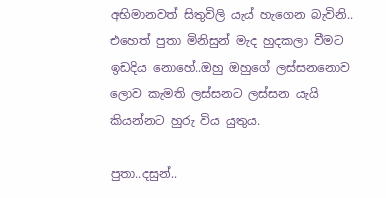අභිමානවත් සිතුවිලි යැය් හැගෙන බැවිනි..
එහෙත් පුතා මිනිසුන් මැද හුදකලා වීමට ඉඩදිය නොහේ..ඔහු ඔහුගේ ලස්සන‍නොව ලොව කැමති ලස්සනට ලස්සන යැයි කියන්නට හුරු විය යුතුය.

පුතා..දසුන්..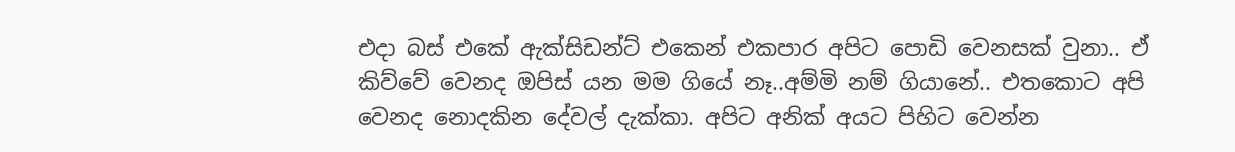එදා බස් එකේ ඇක්සිඩන්ට් එකෙන් එකපාර අපිට පොඩි වෙනසක් වුනා.. ඒ කිව්වේ වෙනද ඔපිස් යන මම ගියේ නෑ..අම්මි නම් ගියානේ.. එතකොට අපි වෙනද නොදකින දේවල් දැක්කා. අපිට අනික් අයට පිහිට වෙන්න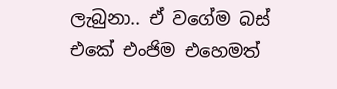ලැබුනා.. ඒ වගේම බස් එකේ එංජිම එහෙමත්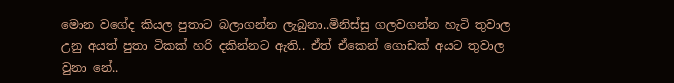මොන වගේද කියල පුතාට බලාගන්න ලැබුනා..මිනිස්සු ගලවගන්න හැටි තුවාල උනු අයත් පුතා ටිකක් හරි දකින්නට ඇති.. ඒත් ඒකෙන් ගොඩක් අයට තුවාල වුනා නේ..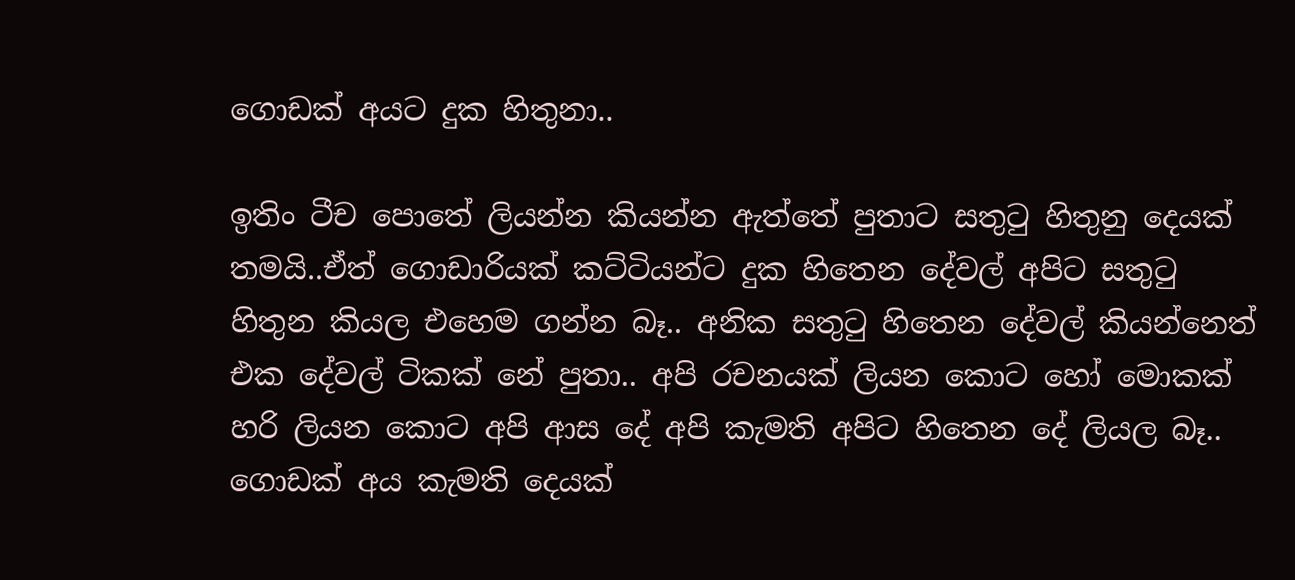ගොඩක් අයට දුක හිතුනා..

ඉතිං ටීච පොතේ ලියන්න කියන්න ඇත්තේ පුතාට සතුටු හිතුනු දෙයක් තමයි..ඒත් ගොඩාරියක් කට්ටියන්ට දුක හිතෙන දේවල් අපිට සතුටු හිතුන කියල එහෙම ගන්න බෑ.. අනික සතුටු හිතෙන දේවල් කියන්නෙත් එක දේවල් ටිකක් නේ පුතා.. අපි රචනයක් ලියන කොට හෝ මොකක් හරි ලියන කොට අපි ආස දේ අපි කැමති අපිට හිතෙන දේ ලියල බෑ.. ගොඩක් අය කැමති දෙයක්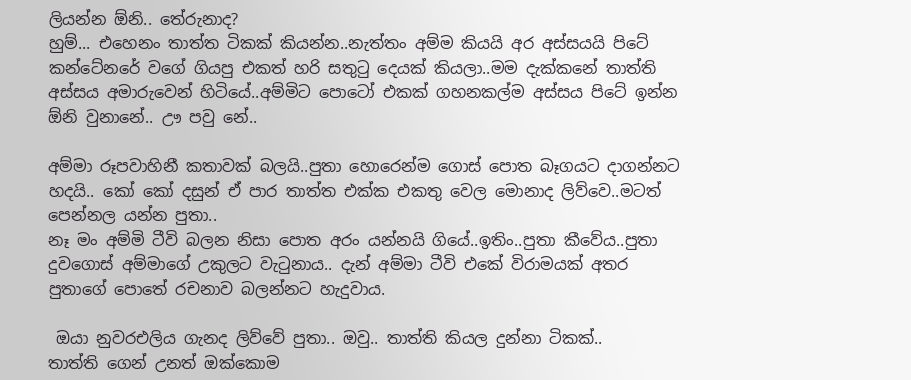ලියන්න ඕනි.. තේරුනාද?
හුම්... එහෙනං තාත්ත ටිකක් කියන්න..නැත්තං අම්ම කියයි අර අස්සයයි පිටේ කන්ටේනරේ වගේ ගියපු එකත් හරි සතුටු දෙයක් කියලා..මම දැක්කනේ තාත්ති අස්සය අමාරුවෙන් හිටියේ..අම්මිට පොටෝ එකක් ගහනකල්ම අස්සය පිටේ ඉන්න ඕනි වුනානේ.. ඌ පවු නේ..

අම්මා රූපවාහිනී කතාවක් බලයි..පුතා හොරෙන්ම ගොස් පොත බෑගයට දාගන්නට හදයි.. කෝ කෝ දසුන් ඒ පාර තාත්ත එක්ක එකතු වෙල මොනාද ලිව්වෙ..මටත් පෙන්නල යන්න පුතා..
නෑ මං අම්මි ටීවි බලන නිසා පොත අරං යන්නයි ගියේ..ඉතිං..පුතා කීවේය..පුතා දුවගොස් අම්මාගේ උකුලට වැටුනාය.. දැන් අම්මා ටීවි එකේ විරාමයක් අතර පුතාගේ පොතේ රචනාව බලන්නට හැදුවාය.

 ඔයා නුවරඑලිය ගැනද ලිව්වේ පුතා.. ඔවු.. තාත්ති කියල දුන්නා ටිකක්..
තාත්ති ගෙන් උනත් ඔක්කොම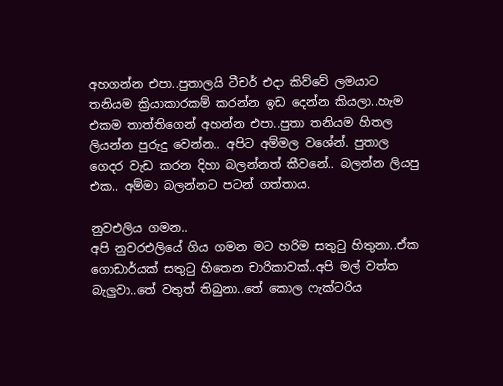අහගන්න එපා..පුතාලයි ටීචර් එදා කිව්වේ ලමයාට තනියම ක්‍රියාකාරකම් කරන්න ඉඩ දෙන්න කියලා..හැම එකම තාත්තිගෙන් අහන්න එපා..පුතා තනියම හිතල ලියන්න පුරුදු වෙන්න.. අපිට අම්මල වශේන්. පුතාල ගෙදර වැඩ කරන දිහා බලන්නත් කීවනේ.. බලන්න ලියපු එක.. අම්මා බලන්නට පටන් ගත්තාය.

නුවඑලිය ගමන..
අපි නුවරඑලියේ ගිය ගමන මට හරිම සතුටු හිතුනා..ඒක ගොඩාර්යක් සතුටු හිතෙන චාරිකාවක්..අපි මල් වත්ත බැලුවා..තේ වතුත් තිබුනා..තේ කොල ෆැක්ටරිය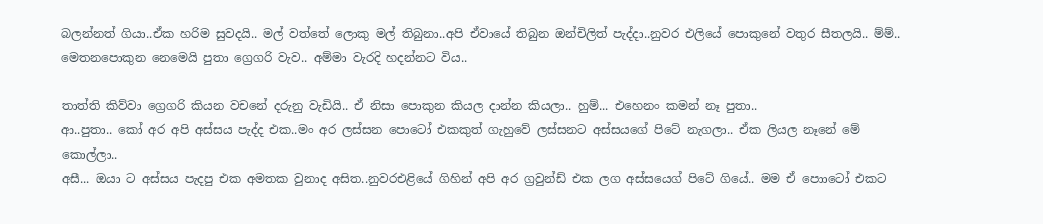බලන්නත් ගියා..ඒක හරිම සුවදයි.. මල් වත්තේ ලොකු මල් තිබුනා..අපි ඒවායේ තිබුන ඔන්චිලිත් පැද්දා..නුවර එලියේ පොකුනේ වතුර සීතලයි.. ම්ම්.. මෙතන‍පොකුන නෙමෙයි පුතා ග්‍රෙගරි වැව.. අම්මා වැරදි හදන්නට විය..

තාත්ති කිව්වා ග්‍රෙගරි කියන වචනේ දරුනු වැඩියි.. ඒ නිසා පොකුන කියල දාන්න කියලා.. හුම්... එහෙනං කමන් නෑ පුතා..
ආ..පුතා.. කෝ අර අපි අස්සය පැද්ද එක..මං අර ලස්සන පොටෝ එකකුත් ගැහුවේ ලස්සනට අස්සයගේ පිටේ නැගලා.. ඒක ලියල නෑනේ මේ කොල්ලා..
අසී... ඔයා ට අස්සය පැදපු එක අමතක වුනාද අසිත..නුවරඑළියේ ගිහින් අපි අර ග්‍රවුන්ඩ් එක ලග අස්සයෙ‍ග් පිටේ ගියේ.. මම ඒ පොාටෝ එකට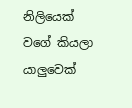නිලියෙක් වගේ කියලා යාලුවෙක්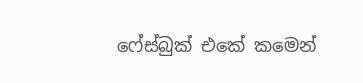ෆේස්බුක් එකේ කමෙන්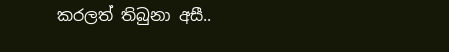කරලත් තිබුනා අසී..